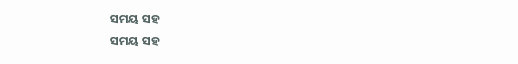ସମୟ ସହ
ସମୟ ସହ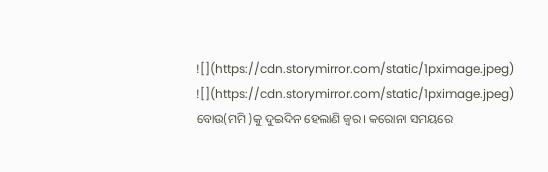![](https://cdn.storymirror.com/static/1pximage.jpeg)
![](https://cdn.storymirror.com/static/1pximage.jpeg)
ବୋଉ(ମମି )କୁ ଦୁଇଦିନ ହେଲାଣି ଜ୍ୱର। କରୋନା ସମୟରେ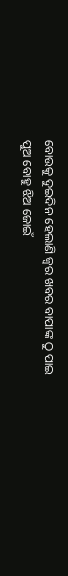ବୋଉକୁ ଦୁଇଦିନ ହେଲାଣି ଜ୍ୱର ଖବର ବାପାଙ୍କ ଠୁ ପାଇ ପୁଅ ବୋହୁ ଝିଅ ଜୋଇଁ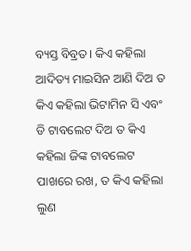ବ୍ୟସ୍ତ ବିବ୍ରତ। କିଏ କହିଲା ଆଦିତ୍ୟ ମାଇସିନ ଆଣି ଦିଅ ତ କିଏ କହିଲା ଭିଟାମିନ ସି ଏବଂ ଡି ଟାବଲେଟ ଦିଅ ତ କିଏ କହିଲା ଜିଙ୍କ ଟାବଲେଟ ପାଖରେ ରଖ, ତ କିଏ କହିଲା ଲୁଣ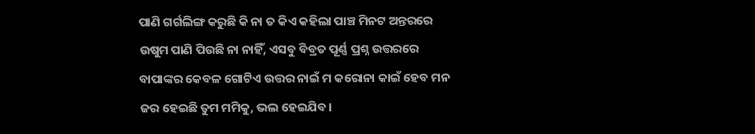ପାଣି ଗର୍ଗଲିଙ୍ଗ କରୁଛି କି ନା ତ କିଏ କହିଲା ପାଞ୍ଚ ମିନଟ ଅନ୍ତରରେ ଉଷୁମ ପାଣି ପିଉଛି ନା ନାହିଁ, ଏସବୁ ବିବ୍ରତ ପୂର୍ଣ୍ଣ ପ୍ରଶ୍ନ ଉତ୍ତରରେ ବାପାଙ୍କର କେବଳ ଗୋଟିଏ ଉତ୍ତର ନାଇଁ ମ କରୋନା କାଇଁ ହେବ ମନ ଜର ହେଇଛି ତୁମ ମମିକୁ, ଭଲ ହେଇଯିବ।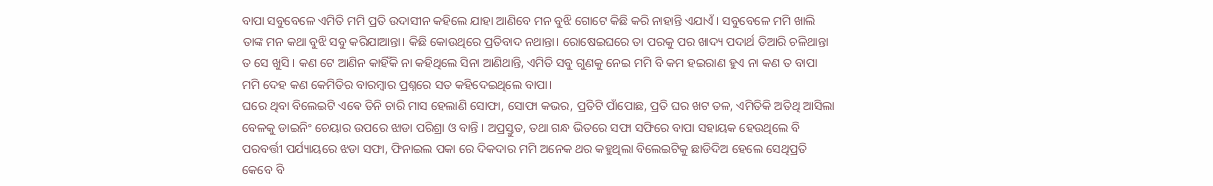ବାପା ସବୁବେଳେ ଏମିତି ମମି ପ୍ରତି ଉଦାସୀନ କହିଲେ ଯାହା ଆଣିବେ ମନ ବୁଝି ଗୋଟେ କିଛି କରି ନାହାନ୍ତି ଏଯାଏଁ । ସବୁବେଳେ ମମି ଖାଲି ତାଙ୍କ ମନ କଥା ବୁଝି ସବୁ କରିଯାଆନ୍ତା। କିଛି କୋଉଥିରେ ପ୍ରତିବାଦ ନଥାନ୍ତା। ରୋଷେଇଘରେ ତା ପରକୁ ପର ଖାଦ୍ୟ ପଦାର୍ଥ ତିଆରି ଚଳିଥାନ୍ତା ତ ସେ ଖୁସି । କଣ ଟେ ଆଣିନ କାହିଁକି ନା କହିଥିଲେ ସିନା ଆଣିଥାନ୍ତି, ଏମିତି ସବୁ ଗୁଣକୁ ନେଇ ମମି ବି କମ ହଇରାଣ ହୁଏ ନା କଣ ତ ବାପା ମମି ଦେହ କଣ କେମିତିର ବାରମ୍ବାର ପ୍ରଶ୍ନରେ ସତ କହିଦେଇଥିଲେ ବାପା।
ଘରେ ଥିବା ବିଲେଇଟି ଏଵେ ତିନି ଚାରି ମାସ ହେଲାଣି ସୋଫା, ସୋଫା କଭର, ପ୍ରତିଟି ପାଁପୋଛ, ପ୍ରତି ଘର ଖଟ ତଳ, ଏମିତିକି ଅତିଥି ଆସିଲା ବେଳକୁ ଡାଇନିଂ ଚେୟାର ଉପରେ ଝାଡା ପରିଶ୍ରା ଓ ବାନ୍ତି । ଅପ୍ରସ୍ତୁତ, ତଥା ଗନ୍ଧ ଭିତରେ ସଫା ସଫିରେ ବାପା ସହାୟକ ହେଉଥିଲେ ବି ପରବର୍ତ୍ତୀ ପର୍ଯ୍ୟାୟରେ ଝଡା ସଫା, ଫିନାଇଲ ପକା ରେ ଦିକଦାର ମମି ଅନେକ ଥର କହୁଥିଲା ବିଲେଇଟିକୁ ଛାଡିଦିଅ ହେଲେ ସେଥିପ୍ରତି କେବେ ବି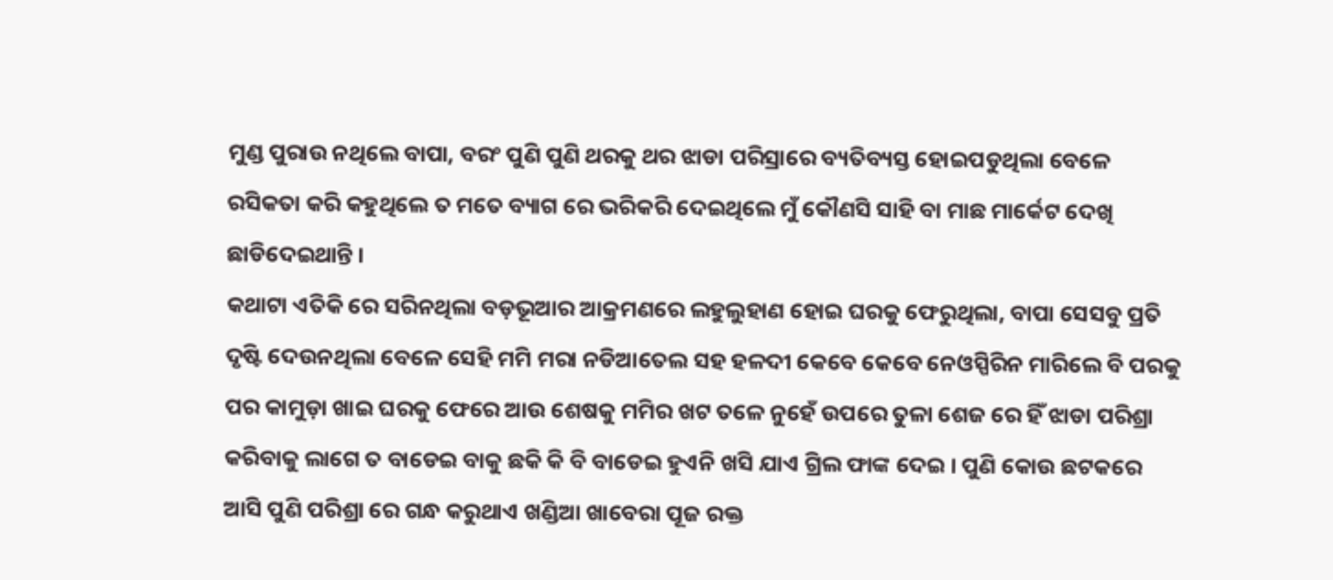ମୁଣ୍ଡ ପୁରାଉ ନଥିଲେ ବାପା, ବରଂ ପୁଣି ପୁଣି ଥରକୁ ଥର ଝାଡା ପରିସ୍ରାରେ ବ୍ୟତିବ୍ୟସ୍ତ ହୋଇପଡୁଥିଲା ବେଳେ ରସିକତା କରି କହୁଥିଲେ ତ ମତେ ବ୍ୟାଗ ରେ ଭରିକରି ଦେଇଥିଲେ ମୁଁ କୌଣସି ସାହି ବା ମାଛ ମାର୍କେଟ ଦେଖି ଛାଡିଦେଇଥାନ୍ତି ।
କଥାଟା ଏତିକି ରେ ସରିନଥିଲା ବଡ଼ଭୂଆର ଆକ୍ରମଣରେ ଲହୁଲୁହାଣ ହୋଇ ଘରକୁ ଫେରୁଥିଲା, ବାପା ସେସବୁ ପ୍ରତି ଦୃଷ୍ଟି ଦେଉନଥିଲା ବେଳେ ସେହି ମମି ମରା ନଡିଆତେଲ ସହ ହଳଦୀ କେବେ କେବେ ନେଓସ୍ପିରିନ ମାରିଲେ ବି ପରକୁ ପର କାମୁଡ଼ା ଖାଇ ଘରକୁ ଫେରେ ଆଉ ଶେଷକୁ ମମିର ଖଟ ତଳେ ନୁହେଁ ଉପରେ ତୁଳା ଶେଜ ରେ ହିଁ ଝାଡା ପରିଶ୍ରା କରିବାକୁ ଲାଗେ ତ ବାଡେଇ ବାକୁ ଛକି କି ବି ବାଡେଇ ହୁଏନି ଖସି ଯାଏ ଗ୍ରିଲ ଫାଙ୍କ ଦେଇ । ପୁଣି କୋଉ ଛଟକରେ ଆସି ପୁଣି ପରିଶ୍ରା ରେ ଗନ୍ଧ କରୁଥାଏ ଖଣ୍ଡିଆ ଖାବେରା ପୂଜ ରକ୍ତ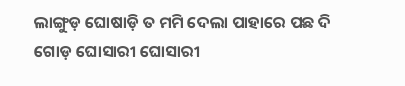ଲାଙ୍ଗୁଡ଼ ଘୋଷାଡ଼ି ତ ମମି ଦେଲା ପାହାରେ ପଛ ଦି ଗୋଡ଼ ଘୋସାରୀ ଘୋସାରୀ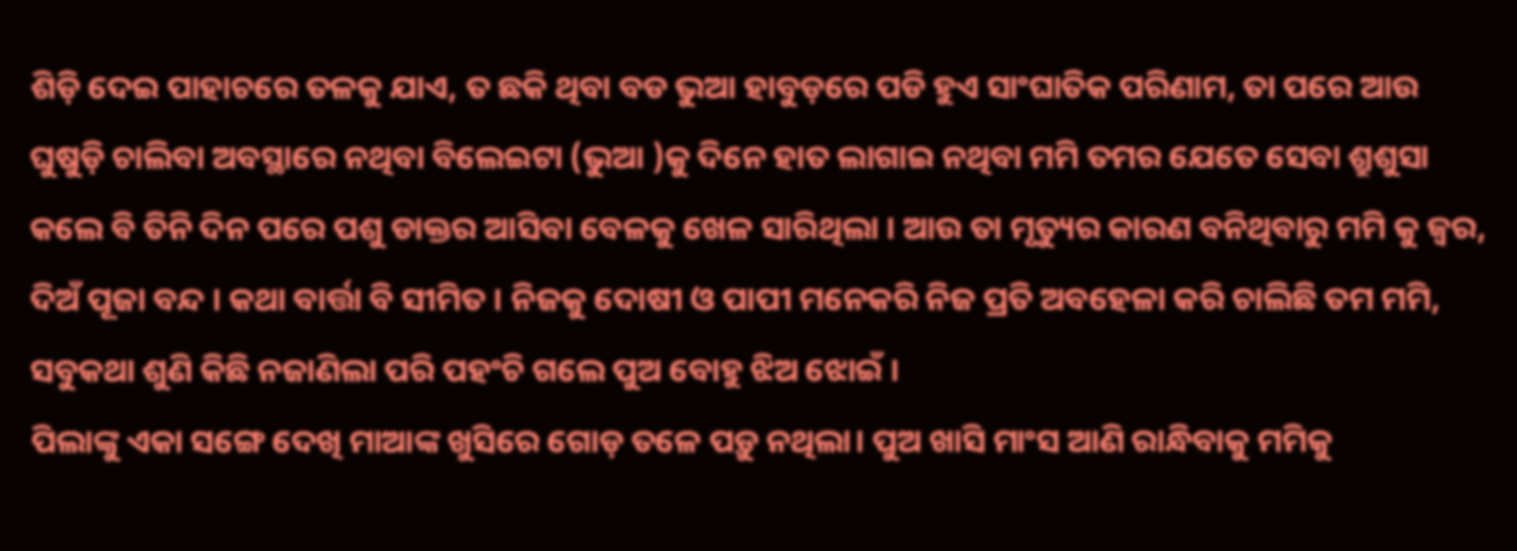ଶିଡ଼ି ଦେଇ ପାହାଚରେ ତଳକୁ ଯାଏ, ତ ଛକି ଥିବା ବଡ ଭୁଆ ହାବୁଡ଼ରେ ପଡି ହୁଏ ସାଂଘାତିକ ପରିଣାମ, ତା ପରେ ଆଉ ଘୁଷୁଡ଼ି ଚାଲିବା ଅବସ୍ଥାରେ ନଥିବା ବିଲେଇଟା (ଭୁଆ )କୁ ଦିନେ ହାତ ଲାଗାଇ ନଥିବା ମମି ତମର ଯେତେ ସେବା ଶ୍ରୁଶୁସା କଲେ ବି ତିନି ଦିନ ପରେ ପଶୁ ଡାକ୍ତର ଆସିବା ବେଳକୁ ଖେଳ ସାରିଥିଲା । ଆଉ ତା ମୃତ୍ୟୁର କାରଣ ବନିଥିବାରୁ ମମି କୁ ଜ୍ୱର, ଦିଅଁ ପୂଜା ବନ୍ଦ । କଥା ବାର୍ତ୍ତା ବି ସୀମିତ । ନିଜକୁ ଦୋଷୀ ଓ ପାପୀ ମନେକରି ନିଜ ପ୍ରତି ଅବହେଳା କରି ଚାଲିଛି ତମ ମମି, ସବୁକଥା ଶୁଣି କିଛି ନଜାଣିଲା ପରି ପହଂଚି ଗଲେ ପୁଅ ବୋହୁ ଝିଅ ଝୋଇଁ ।
ପିଲାଙ୍କୁ ଏକା ସଙ୍ଗେ ଦେଖି ମାଆଙ୍କ ଖୁସିରେ ଗୋଡ଼ ତଳେ ପଡ଼ୁ ନଥିଲା। ପୁଅ ଖାସି ମାଂସ ଆଣି ରାନ୍ଧିବାକୁ ମମିକୁ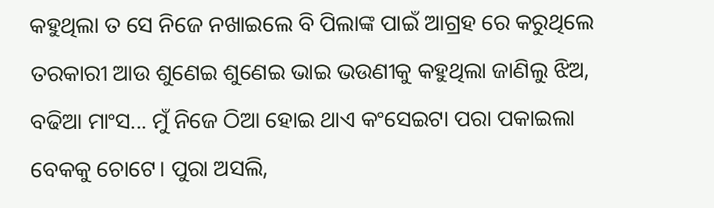କହୁଥିଲା ତ ସେ ନିଜେ ନଖାଇଲେ ବି ପିଲାଙ୍କ ପାଇଁ ଆଗ୍ରହ ରେ କରୁଥିଲେ ତରକାରୀ ଆଉ ଶୁଣେଇ ଶୁଣେଇ ଭାଇ ଭଉଣୀକୁ କହୁଥିଲା ଜାଣିଲୁ ଝିଅ, ବଢିଆ ମାଂସ... ମୁଁ ନିଜେ ଠିଆ ହୋଇ ଥାଏ କଂସେଇଟା ପରା ପକାଇଲା ବେକକୁ ଚୋଟେ। ପୁରା ଅସଲି,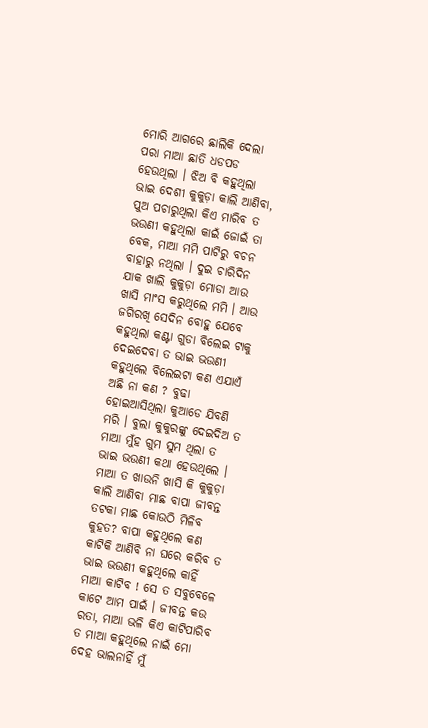ମୋରି ଆଗରେ ଛାଲିକି ଦେଲା ପରା ମାଆ ଛାତି ଧଡପଡ ହେଉଥିଲା । ଝିଅ ବି କହୁଥିଲା ଭାଇ ଦେଶୀ କୁକୁଡ଼ା କାଲି ଆଣିବା, ପୁଅ ପଚାରୁଥିଲା କିଏ ମାରିବ ତ ଭଉଣୀ କହୁଥିଲା କାଇଁ ଜୋଇଁ ତା ବେକ, ମାଆ ମମି ପାଟିରୁ ବଚନ ବାହାରୁ ନଥିଲା । ଦୁଇ ଚାରିଦିନ ଯାକ ଖାଲି କୁକୁଡ଼ା ମୋଡା ଆଉ ଖାସି ମାଂସ କରୁଥିଲେ ମମି । ଆଉ ଜଗିରଖି ସେଦିନ ବୋହୁ ଯେବେ କହୁଥିଲା କଣ୍ଟା ଗୁଡା ବିଲେଇ ଟାକୁ ଦେଇଦେବା ତ ଭାଇ ଭଉଣୀ କହୁଥିଲେ ବିଲେଇଟା କଣ ଏଯାଏଁ ଅଛି ନା କଣ ? ବୁଢା ହୋଇଆସିଥିଲା କୁଆଡେ ଯିବଣି ମରି । ବୁଲା କୁକୁରଙ୍କୁ ଦେଇଦିଅ ତ ମାଆ ମୁଁହ ଗୁମ ସୁମ ଥିଲା ତ ଭାଇ ଭଉଣୀ କଥା ହେଉଥିଲେ । ମାଆ ତ ଖାଉନି ଖାସି କି କୁକୁଡ଼ା କାଲି ଆଣିବା ମାଛ ବାପା ଜୀବନ୍ତ ତଟକା ମାଛ କୋଉଠି ମିଳିବ କୁହତ? ବାପା କହୁଥିଲେ କଣ କାଟିକି ଆଣିବି ନା ଘରେ କରିବ ତ ଭାଇ ଭଉଣୀ କହୁଥିଲେ କାହିଁ ମାଆ କାଟିବ ! ସେ ତ ସବୁବେଳେ କାଟେ ଆମ ପାଇଁ । ଜୀବନ୍ତ କଉ ରତା, ମାଆ ଭଳି କିଏ କାଟିପାରିବ ତ ମାଆ କହୁଥିଲେ ନାଇଁ ମୋ ଦେହ ଭାଲନାହିଁ ମୁଁ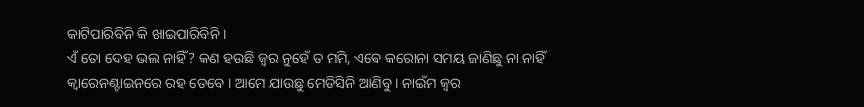କାଟିପାରିବିନି କି ଖାଇପାରିବିନି ।
ଏଁ ତୋ ଦେହ ଭଲ ନାହିଁ? କଣ ହଉଛି ଜ୍ୱର ନୁହେଁ ତ ମମି, ଏଵେ କରୋନା ସମୟ ଜାଣିଛୁ ନା ନାହିଁ କ୍ଵାରେନଣ୍ଟାଇନରେ ରହ ତେବେ । ଆମେ ଯାଉଛୁ ମେଡିସିନି ଆଣିବୁ । ନାଇଁମ ଜ୍ୱର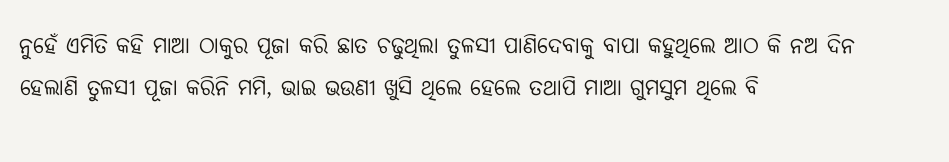ନୁହେଁ ଏମିତି କହି ମାଆ ଠାକୁର ପୂଜା କରି ଛାତ ଚଢୁଥିଲା ତୁଳସୀ ପାଣିଦେବାକୁ ବାପା କହୁଥିଲେ ଆଠ କି ନଅ ଦିନ ହେଲାଣି ତୁଳସୀ ପୂଜା କରିନି ମମି, ଭାଇ ଭଉଣୀ ଖୁସି ଥିଲେ ହେଲେ ତଥାପି ମାଆ ଗୁମସୁମ ଥିଲେ ବି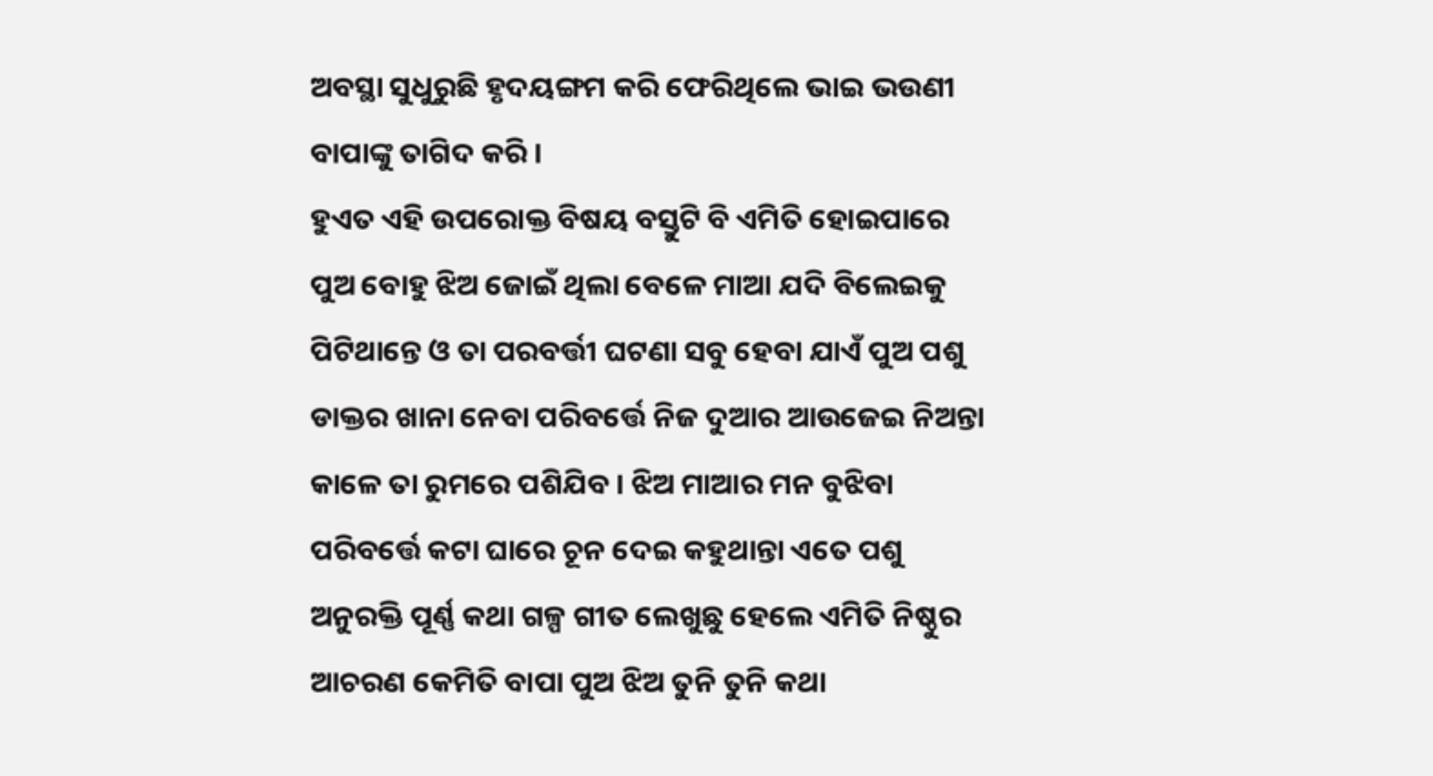ଅବସ୍ଥା ସୁଧୁରୁଛି ହୃଦୟଙ୍ଗମ କରି ଫେରିଥିଲେ ଭାଇ ଭଉଣୀ ବାପାଙ୍କୁ ତାଗିଦ କରି ।
ହୁଏତ ଏହି ଉପରୋକ୍ତ ବିଷୟ ବସ୍ତୁଟି ବି ଏମିତି ହୋଇପାରେ ପୁଅ ବୋହୁ ଝିଅ ଜୋଇଁ ଥିଲା ବେଳେ ମାଆ ଯଦି ବିଲେଇକୁ ପିଟିଥାନ୍ତେ ଓ ତା ପରବର୍ତ୍ତୀ ଘଟଣା ସବୁ ହେବା ଯାଏଁ ପୁଅ ପଶୁ ଡାକ୍ତର ଖାନା ନେବା ପରିବର୍ତ୍ତେ ନିଜ ଦୁଆର ଆଉଜେଇ ନିଅନ୍ତା କାଳେ ତା ରୁମରେ ପଶିଯିବ । ଝିଅ ମାଆର ମନ ବୁଝିବା ପରିବର୍ତ୍ତେ କଟା ଘାରେ ଚୂନ ଦେଇ କହୁଥାନ୍ତା ଏତେ ପଶୁ ଅନୁରକ୍ତି ପୂର୍ଣ୍ଣ କଥା ଗଳ୍ପ ଗୀତ ଲେଖୁଛୁ ହେଲେ ଏମିତି ନିଷ୍ଠୁର ଆଚରଣ କେମିତି ବାପା ପୁଅ ଝିଅ ତୁନି ତୁନି କଥା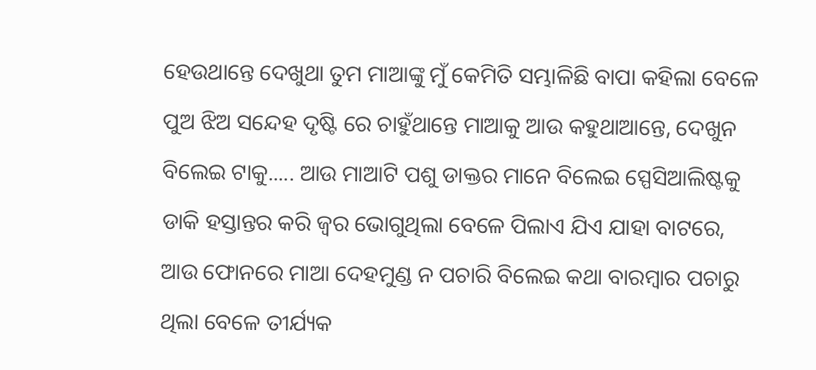ହେଉଥାନ୍ତେ ଦେଖୁଥା ତୁମ ମାଆଙ୍କୁ ମୁଁ କେମିତି ସମ୍ଭାଳିଛି ବାପା କହିଲା ବେଳେ ପୁଅ ଝିଅ ସନ୍ଦେହ ଦୃଷ୍ଟି ରେ ଚାହୁଁଥାନ୍ତେ ମାଆକୁ ଆଉ କହୁଥାଆନ୍ତେ, ଦେଖୁନ ବିଲେଇ ଟାକୁ..... ଆଉ ମାଆଟି ପଶୁ ଡାକ୍ତର ମାନେ ବିଲେଇ ସ୍ପେସିଆଲିଷ୍ଟକୁ ଡାକି ହସ୍ତାନ୍ତର କରି ଜ୍ୱର ଭୋଗୁଥିଲା ବେଳେ ପିଲାଏ ଯିଏ ଯାହା ବାଟରେ, ଆଉ ଫୋନରେ ମାଆ ଦେହମୁଣ୍ଡ ନ ପଚାରି ବିଲେଇ କଥା ବାରମ୍ବାର ପଚାରୁ ଥିଲା ବେଳେ ତୀର୍ଯ୍ୟକ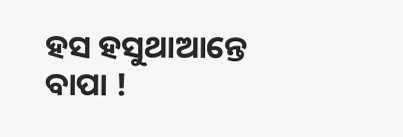ହସ ହସୁଥାଆନ୍ତେ ବାପା !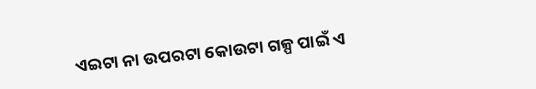ଏଇଟା ନା ଉପରଟା କୋଉଟା ଗଳ୍ପ ପାଇଁ ଏ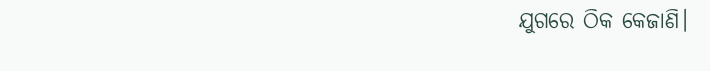ଯୁଗରେ ଠିକ କେଜାଣି।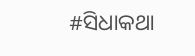#ସିଧାକଥା